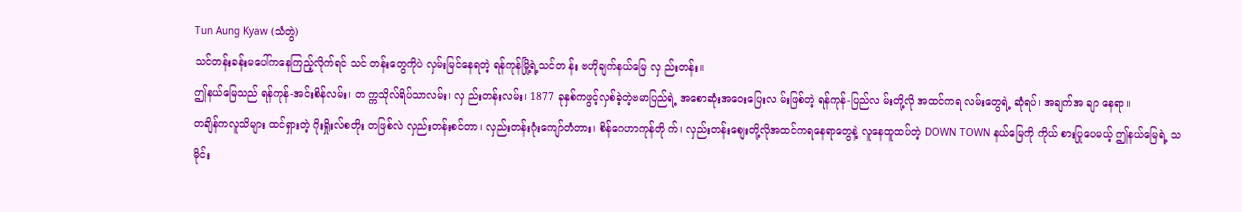Tun Aung Kyaw (သံတွဲ)
သင်တန်းခန်းမပေါ်ကနေကြည့်လိုက်ရင် သင် တန်းတွေကိုပဲ လှမ်းမြင်နေရတဲ့ ရန်ကုန်မြို့ရဲ့သင်တ န်း ဗဟိုချက်နယ်မြေ လှ ည်းတန်း။
ဤနယ်မြေသည် ရန်ကုန်-အင်းစိန်လမ်း၊ တ က္ကသိုလ်ရိပ်သာလမ်း၊ လှ ည်းတန်းလမ်း၊ 1877 ခုနှစ်ကဖွင့်လှစ်ခဲ့တဲ့ဗမာပြည်ရဲ့ အစောဆုံးအဝေးပြေးလ မ်းဖြစ်တဲ့ ရန်ကုန်-ပြည်လ မ်းတို့လို အထင်ကရ လမ်းတွေရဲ့ ဆုံရပ်၊ အချက်အ ချာ နေရာ။
တချိန်ကလူသိများ ထင်ရှားတဲ့ ဂိုးရှိုးလ်စတိုး တဖြစ်လဲ လှည်းတန်းစင်တာ၊ လှည်းတန်းဂုံးကျော်တံတား၊ စိန်ဂေဟာကုန်တို က်၊ လှည်းတန်းစျေးတို့လိုအထင်ကရနေရာတွေနဲ့ လူနေထူထပ်တဲ့ DOWN TOWN နယ်မြေကို ကိုယ် စားပြုပေမယ့် ဤနယ်မြေရဲ့ သမိုင်း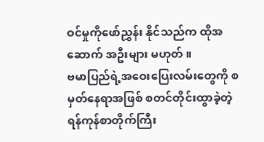ဝင်မှုကိုဖော်ညွှန်း နိုင်သည်က ထိုအဆောက် အဦးများ မဟုတ်။
ဗမာပြည်ရဲ့အဝေးပြေးလမ်းတွေကို စမှတ်နေရာအဖြစ် စတင်တိုင်းထွာခဲ့တဲ့ ရန်ကုန်စာတိုက်ကြီး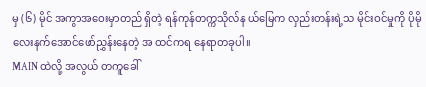မှ (၆) မိုင် အကွာအဝေးမှာတည် ရှိတဲ့ ရန်ကုန်တက္ကသိုလ်န ယ်မြေက လှည်းတန်းရဲ့သ မိုင်းဝင်မှုကို ပိုမိုလေးနက်အောင်ဖော်ညွှန်းနေတဲ့ အ ထင်ကရ နေရာတခုပါ။
MAIN ထဲလို့ အလွယ် တကူခေါ်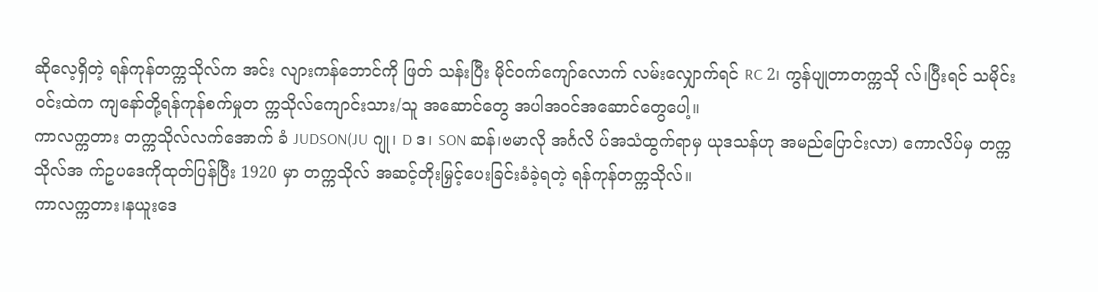ဆိုလေ့ရှိတဲ့ ရန်ကုန်တက္ကသိုလ်က အင်း လျားကန်ဘောင်ကို ဖြတ် သန်းပြီး မိုင်ဝက်ကျော်လောက် လမ်းလျှောက်ရင် RC 2၊ ကွန်ပျုတာတက္ကသို လ်၊ပြီးရင် သမိုင်းဝင်းထဲက ကျနော်တို့ရန်ကုန်စက်မှုတ က္ကသိုလ်ကျောင်းသား/သူ အဆောင်တွေ အပါအဝင်အဆောင်တွေပေါ့။
ကာလက္ကတား တက္ကသိုလ်လက်အောက် ခံ JUDSON(JU ဂျု၊ D ဒ၊ SON ဆန်၊ဗမာလို အင်္ဂလိ ပ်အသံထွက်ရာမှ ယုဒသန်ဟု အမည်ပြောင်းလာ) ကောလိပ်မှ တက္ကသိုလ်အ က်ဥပဒေကိုထုတ်ပြန်ပြီး 1920 မှာ တက္ကသိုလ် အဆင့်တိုးမြှင့်ပေးခြင်းခံခဲ့ရတဲ့ ရန်ကုန်တက္ကသိုလ်။
ကာလက္ကတား၊နယူးဒေ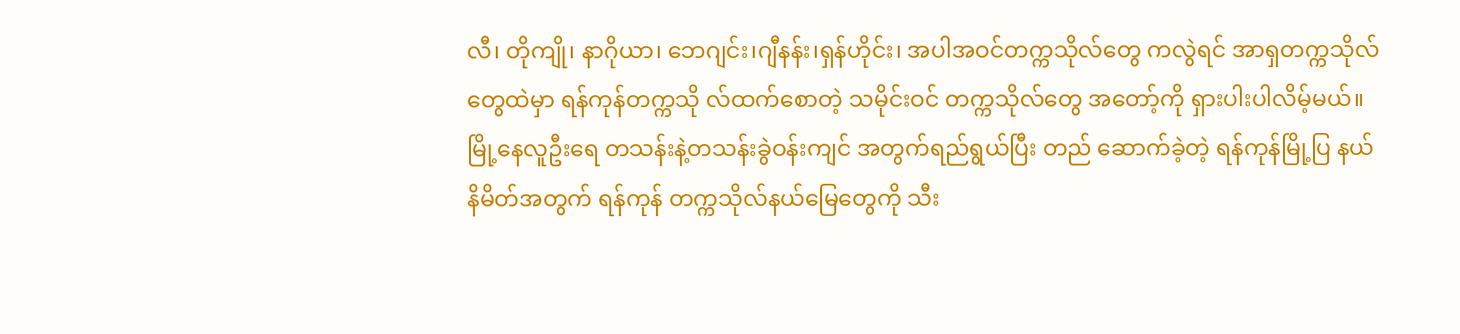လီ၊ တိုကျို၊ နာဂိုယာ၊ ဘေဂျင်း၊ဂျီနန်း၊ရှန်ဟိုင်း၊ အပါအဝင်တက္ကသိုလ်တွေ ကလွဲရင် အာရှတက္ကသိုလ် တွေထဲမှာ ရန်ကုန်တက္ကသို လ်ထက်စောတဲ့ သမိုင်းဝင် တက္ကသိုလ်တွေ အတော့်ကို ရှားပါးပါလိမ့်မယ်။
မြို့နေလူဦးရေ တသန်းနဲ့တသန်းခွဲဝန်းကျင် အတွက်ရည်ရွယ်ပြီး တည် ဆောက်ခဲ့တဲ့ ရန်ကုန်မြို့ပြ နယ်နိမိတ်အတွက် ရန်ကုန် တက္ကသိုလ်နယ်မြေတွေကို သီး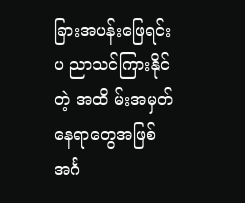ခြားအပန်းဖြေရင်း ပ ညာသင်ကြားနိုင်တဲ့ အထိ မ်းအမှတ်နေရာတွေအဖြစ် အင်္ဂ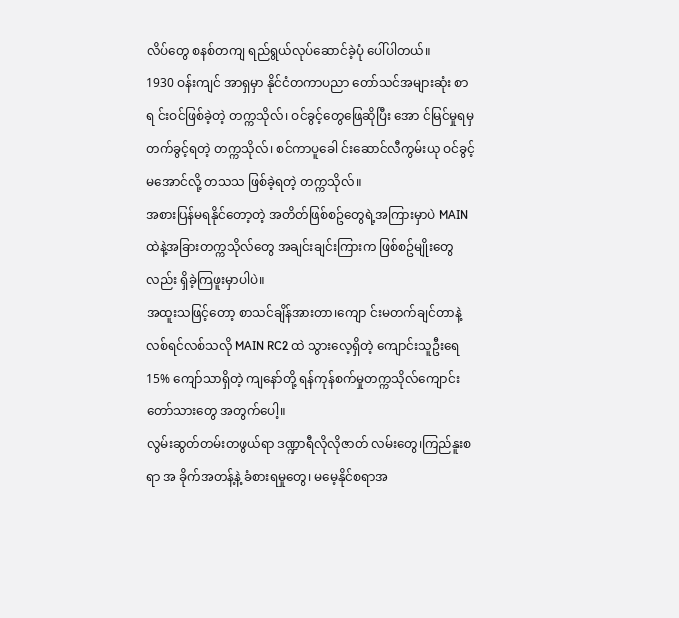လိပ်တွေ စနစ်တကျ ရည်ရွယ်လုပ်ဆောင်ခဲ့ပုံ ပေါ်ပါတယ်။
1930 ဝန်းကျင် အာရှမှာ နိုင်ငံတကာပညာ တော်သင်အများဆုံး စာရ င်းဝင်ဖြစ်ခဲ့တဲ့ တက္ကသိုလ်၊ ဝင်ခွင့်တွေဖြေဆိုပြီး အော င်မြင်မှုရမှ တက်ခွင့်ရတဲ့ တက္ကသိုလ်၊ စင်ကာပူခေါ င်းဆောင်လီကွမ်းယု ဝင်ခွင့်မအောင်လို့ တသသ ဖြစ်ခဲ့ရတဲ့ တက္ကသိုလ်။
အစားပြန်မရနိုင်တော့တဲ့ အတိတ်ဖြစ်စဥ်တွေရဲ့အကြားမှာပဲ MAIN ထဲနဲ့အခြားတက္ကသိုလ်တွေ အချင်းချင်းကြားက ဖြစ်စဥ်မျိုးတွေလည်း ရှိခဲ့ကြဖူးမှာပါပဲ။
အထူးသဖြင့်တော့ စာသင်ချိန်အားတာ၊ကျော င်းမတက်ချင်တာနဲ့လစ်ရင်လစ်သလို MAIN RC2 ထဲ သွားလေ့ရှိတဲ့ ကျောင်းသူဦးရေ 15% ကျော်သာရှိတဲ့ ကျနော်တို့ ရန်ကုန်စက်မှုတက္ကသိုလ်ကျောင်းတော်သားတွေ အတွက်ပေါ့။
လွမ်းဆွတ်တမ်းတဖွယ်ရာ ဒဏ္ဍာရီလိုလိုဇာတ် လမ်းတွေ၊ကြည်နူးစရာ အ ခိုက်အတန့်နဲ့ ခံစားရမှုတွေ၊ မမေ့နိုင်စရာအ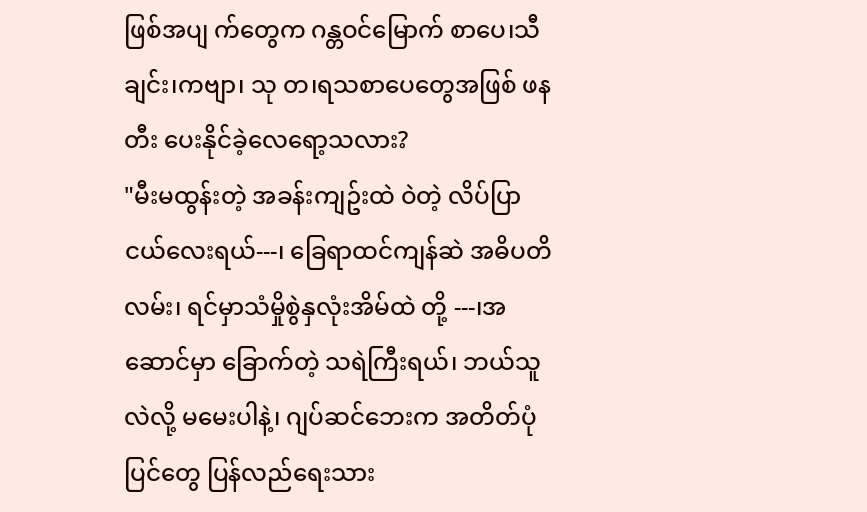ဖြစ်အပျ က်တွေက ဂန္တဝင်မြောက် စာပေ၊သီချင်း၊ကဗျာ၊ သု တ၊ရသစာပေတွေအဖြစ် ဖနတီး ပေးနိုင်ခဲ့လေရော့သလား?
"မီးမထွန်းတဲ့ အခန်းကျဥ်းထဲ ဝဲတဲ့ လိပ်ပြာငယ်လေးရယ်---၊ ခြေရာထင်ကျန်ဆဲ အဓိပတိလမ်း၊ ရင်မှာသံမှိုစွဲနှလုံးအိမ်ထဲ တို့ ---၊အဆောင်မှာ ခြောက်တဲ့ သရဲကြီးရယ်၊ ဘယ်သူလဲလို့ မမေးပါနဲ့၊ ဂျပ်ဆင်ဘေးက အတိတ်ပုံပြင်တွေ ပြန်လည်ရေးသား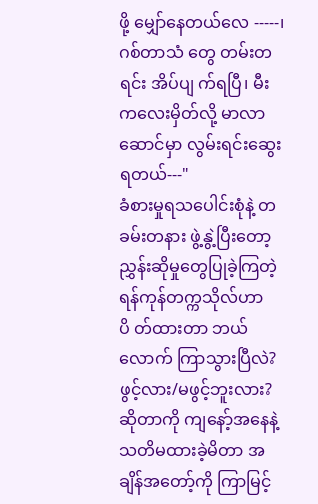ဖို့ မျှော်နေတယ်လေ -----၊ဂစ်တာသံ တွေ တမ်းတရင်း အိပ်ပျ က်ရပြီ၊ မီးကလေးမှိတ်လို့ မာလာဆောင်မှာ လွမ်းရင်းဆွေးရတယ်---"
ခံစားမှုရသပေါင်းစုံနဲ့ တခမ်းတနား ဖွဲ့နွဲ့ပြီးတော့ ညွှန်းဆိုမှုတွေပြုခဲ့ကြတဲ့ ရန်ကုန်တက္ကသိုလ်ဟာ ပိ တ်ထားတာ ဘယ်လောက် ကြာသွားပြီလဲ?ဖွင့်လား/မဖွင့်ဘူးလား?ဆိုတာကို ကျနော့်အနေနဲ့ သတိမထားခဲ့မိတာ အချိန်အတော့်ကို ကြာမြင့်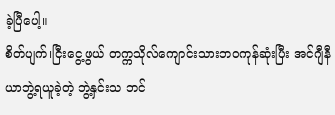ခဲ့ပြီပေါ့။
စိတ်ပျက်၊ငြီးငွေ့ဖွယ် တက္ကသိုလ်ကျောင်းသားဘဝကုန်ဆုံးပြီး အင်ဂျီနီယာဘွဲ့ရယူခဲ့တဲ့ ဘွဲ့နှင်းသ ဘင်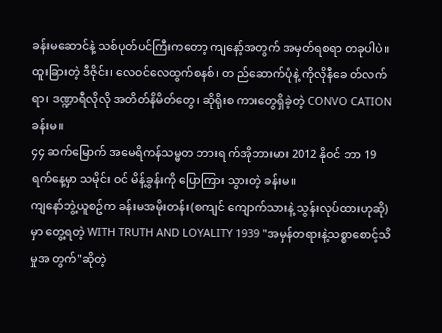ခန်းမဆောင်နဲ့ သစ်ပုတ်ပင်ကြီးကတော့ ကျနော့်အတွက် အမှတ်ရစရာ တခုပါပဲ။
ထူးခြားတဲ့ ဒီဇိုင်း၊ လေဝင်လေထွက်စနစ်၊ တ ည်ဆောက်ပုံနဲ့ ကိုလိုနီခေ တ်လက်ရာ၊ ဒဏ္ဍာရီလိုလို အတိတ်နိမိတ်တွေ၊ ဆိုရိုးစ ကားတွေရှိခဲ့တဲ့ CONVO CATION ခန်းမ။
၄၄ ဆက်မြောက် အမေရိကန်သမ္မတ ဘားရ က်အိုဘားမား 2012 နိုဝင် ဘာ 19 ရက်နေ့မှာ သမိုင်း ဝင် မိန့်ခွန်းကို ပြောကြား သွားတဲ့ ခန်းမ။
ကျနော်ဘွဲ့ယူစဥ်က ခန်းမအမိုးတန်း(စကျင် ကျောက်သားနဲ့ သွန်းလုပ်ထားဟုဆို)မှာ တွေ့ရတဲ့ WITH TRUTH AND LOYALITY 1939 "အမှန်တရားနဲ့သစ္စာစောင့်သိမှုအ တွက်"ဆိုတဲ့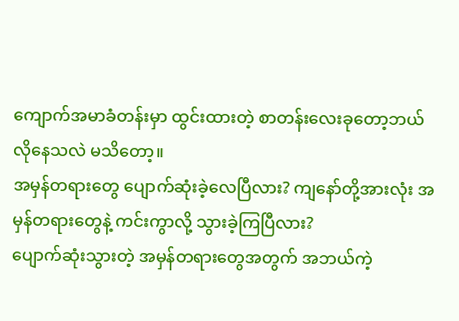ကျောက်အမာခံတန်းမှာ ထွင်းထားတဲ့ စာတန်းလေးခုတော့ဘယ် လိုနေသလဲ မသိတော့။
အမှန်တရားတွေ ပျောက်ဆုံးခဲ့လေပြီလား? ကျနော်တို့အားလုံး အမှန်တရားတွေနဲ့ ကင်းကွာလို့ သွားခဲ့ကြပြီလား?
ပျောက်ဆုံးသွားတဲ့ အမှန်တရားတွေအတွက် အဘယ်ကဲ့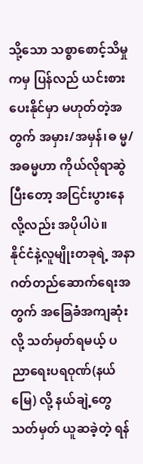သို့သော သစ္စာစောင့်သိမှုကမှ ပြန်လည် ယင်းစားပေးနိုင်မှာ မဟုတ်တဲ့အတွက် အမှား/အမှန်၊ဓ မ္မ/အဓမ္မဟာ ကိုယ်လိုရာဆွဲပြီးတော့ အငြင်းပွားနေလို့လည်း အပိုပါပဲ။
နိုင်ငံနဲ့လူမျိုးတခုရဲ့ အနာဂတ်တည်ဆောက်ရေးအတွက် အခြေခံအကျဆုံးလို့ သတ်မှတ်ရမယ့် ပ ညာရေးပရဝုဏ်(နယ်မြေ) လို့ နယ်ချဲ့တွေ သတ်မှတ် ယူဆခဲ့တဲ့ ရန်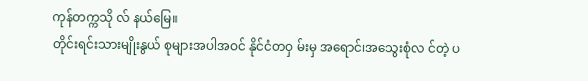ကုန်တက္ကသို လ် နယ်မြေ။
တိုင်းရင်းသားမျိုးနွယ် စုများအပါအဝင် နိုင်ငံတဝှ မ်းမှ အရောင်၊အသွေးစုံလ င်တဲ့ ပ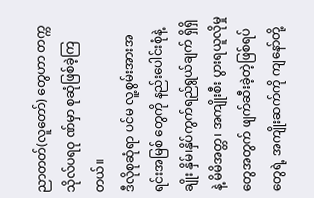ညာတတ်(လူတော်) တွေဟာ တက္ကသိုလ်ပရဝု ဏ်မှာ စုဆုံဖြစ်ခဲ့ကြတယ်။
ဒီလိုစုဆုံရာ ပင်မ လူ့စွမ်းအားအရင်းအမြစ် တွေကို နည်းပေါင်းစုံနဲ့ ချိုး နှိမ်၊နှိပ်ကွက်ရည်ရွယ်ချက် ရှိရှိနဲ့ မိမိအတ္တ၊ အကျိုးစီး ပွားရယူလိုမှုတွေအတွက် ဖျက်ဆီးခဲ့တဲ့ဖြစ်ရပ်တွေရဲ့ အကျိုးဆက်ကို ကျနော်တို့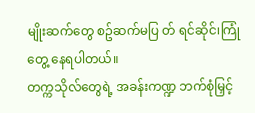မျိုးဆက်တွေ စဥ်ဆက်မပြ တ် ရင်ဆိုင်၊ကြုံတွေ့ နေရပါတယ်။
တက္ကသိုလ်တွေရဲ့ အခန်းကဏ္ဍ ဘက်စုံမြှင့်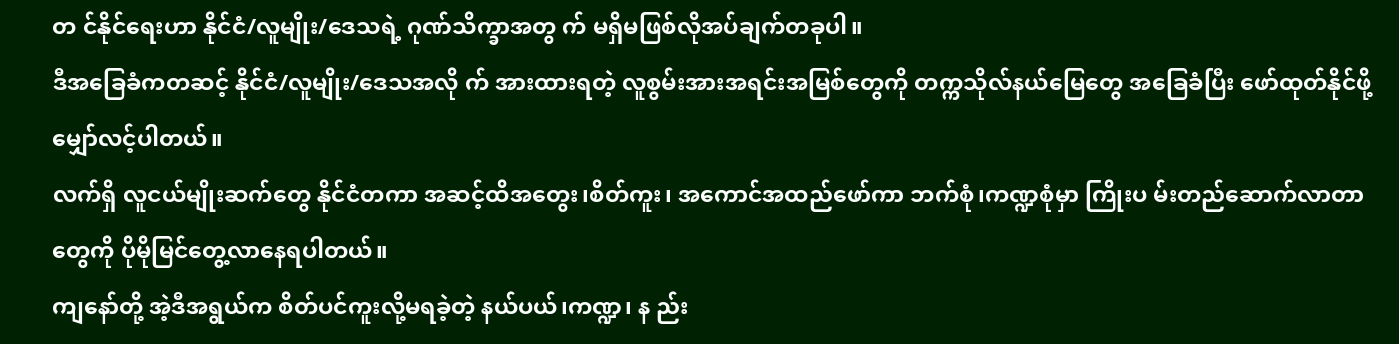တ င်နိုင်ရေးဟာ နိုင်ငံ/လူမျိုး/ဒေသရဲ့ ဂုဏ်သိက္ခာအတွ က် မရှိမဖြစ်လိုအပ်ချက်တခုပါ။
ဒီအခြေခံကတဆင့် နိုင်ငံ/လူမျိုး/ဒေသအလို က် အားထားရတဲ့ လူစွမ်းအားအရင်းအမြစ်တွေကို တက္ကသိုလ်နယ်မြေတွေ အခြေခံပြီး ဖော်ထုတ်နိုင်ဖို့ မျှော်လင့်ပါတယ်။
လက်ရှိ လူငယ်မျိုးဆက်တွေ နိုင်ငံတကာ အဆင့်ထိအတွေး၊စိတ်ကူး၊ အကောင်အထည်ဖော်ကာ ဘက်စုံ၊ကဏ္ဍစုံမှာ ကြိုးပ မ်းတည်ဆောက်လာတာတွေကို ပိုမိုမြင်တွေ့လာနေရပါတယ်။
ကျနော်တို့ အဲ့ဒီအရွယ်က စိတ်ပင်ကူးလို့မရခဲ့တဲ့ နယ်ပယ်၊ကဏ္ဍ၊ န ည်း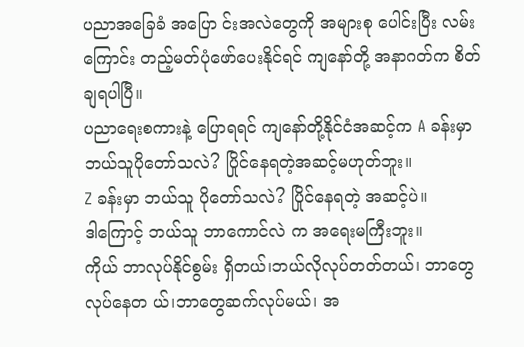ပညာအခြေခံ အပြော င်းအလဲတွေကို အများစု ပေါင်းပြီး လမ်းကြောင်း တည့်မတ်ပုံဖော်ပေးနိုင်ရင် ကျနော်တို့ အနာဂတ်က စိတ်ချရပါပြီ။
ပညာရေးစကားနဲ့ ပြောရရင် ကျနော်တို့နိုင်ငံအဆင့်က A ခန်းမှာ ဘယ်သူပိုတော်သလဲ? ပြိုင်နေရတဲ့အဆင့်မဟုတ်ဘူး။
Z ခန်းမှာ ဘယ်သူ ပိုတော်သလဲ? ပြိုင်နေရတဲ့ အဆင့်ပဲ။
ဒါကြောင့် ဘယ်သူ ဘာကောင်လဲ က အရေးမကြီးဘူး။
ကိုယ် ဘာလုပ်နိုင်စွမ်း ရှိတယ်၊ဘယ်လိုလုပ်တတ်တယ်၊ ဘာတွေလုပ်နေတ ယ်၊ဘာတွေဆက်လုပ်မယ်၊ အ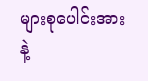များစုပေါင်းအားနဲ့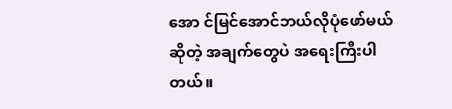အော င်မြင်အောင်ဘယ်လိုပုံဖော်မယ်ဆိုတဲ့ အချက်တွေပဲ အရေးကြီးပါတယ်။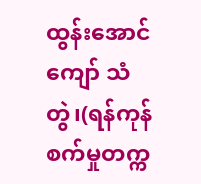ထွန်းအောင်ကျော် သံတွဲ၊(ရန်ကုန်စက်မှုတက္က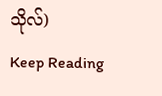သိုလ်)
Keep Reading